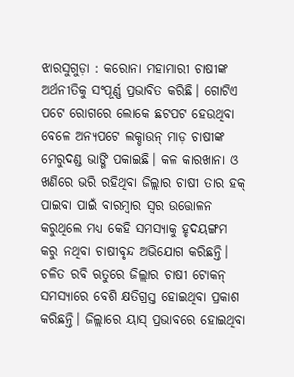ଝାରସୁଗୁଡ଼ା : କରୋନା ମହାମାରୀ ଚାଷୀଙ୍କ ଅର୍ଥନୀତିକୁ ସଂପୂର୍ଣ୍ଣ ପ୍ରଭାବିତ କରିଛି। ଗୋଟିଏ ପଟେ ରୋଗରେ ଲୋକେ ଛଟପଟ ହେଉଥିବା ବେଳେ ଅନ୍ୟପଟେ ଲକ୍ଡାଉନ୍ ମାଡ଼ ଚାଷୀଙ୍କ ମେରୁଦଣ୍ଡ ଭାଙ୍ଗି ପକାଇଛି। କଳ କାରଖାନା ଓ ଖଣିରେ ଭରି ରହିଥିବା ଜିଲ୍ଲାର ଚାଷୀ ତାର ହକ୍ ପାଇବା ପାଇଁ ବାରମ୍ବାର ସ୍ବର ଉତ୍ତୋଳନ କରୁଥିଲେ ମଧ୍ୟ କେହି ସମସ୍ୟାକୁ ହୃଦୟଙ୍ଗମ କରୁ ନଥିବା ଚାଷୀବୃନ୍ଦ ଅଭିଯୋଗ କରିଛନ୍ତି। ଚଳିତ ରବି ଋତୁରେ ଜିଲ୍ଲାର ଚାଷୀ ଟୋକନ୍ ସମସ୍ୟାରେ ବେଶି କ୍ଷତିଗ୍ରସ୍ତ ହୋଇଥିବା ପ୍ରକାଶ କରିଛନ୍ତି। ଜିଲ୍ଲାରେ ୟାସ୍ ପ୍ରଭାବରେ ହୋଇଥିବା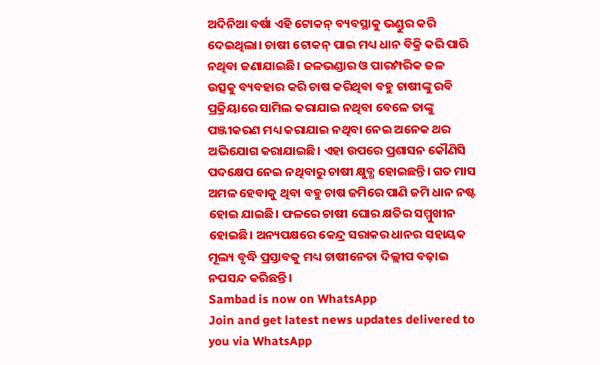ଅଦିନିଆ ବର୍ଷା ଏହି ଟୋକନ୍ ବ୍ୟବସ୍ଥାକୁ ଭଣ୍ଡୁର କରି ଦେଇଥିଲା। ଚାଷୀ ଟୋକନ୍ ପାଇ ମଧ୍ୟ ଧାନ ବିକ୍ରି କରି ପାରି ନଥିବା ଜଣାଯାଇଛି। ଜଳଭଣ୍ଡାର ଓ ପାରମ୍ପରିକ ଜଳ ଉତ୍ସକୁ ବ୍ୟବହାର କରି ଚାଷ କରିଥିବା ବହୁ ଚାଷୀଙ୍କୁ ରବି ପ୍ରକ୍ରିୟାରେ ସାମିଲ କରାଯାଇ ନଥିବା ବେଳେ ତାଙ୍କୁ ପଞ୍ଜୀକରଣ ମଧ୍ୟ କରାଯାଇ ନଥିବା ନେଇ ଅନେକ ଥର ଅଭିଯୋଗ କରାଯାଇଛି। ଏହା ଉପରେ ପ୍ରଶାସନ କୌଣିସି ପଦକ୍ଷେପ ନେଇ ନଥିବାରୁ ଚାଷୀ କ୍ଷୁବ୍ଧ ହୋଇଛନ୍ତି। ଗତ ମାସ ଅମଳ ହେବାକୁ ଥିବା ବହୁ ଚାଷ ଜମିରେ ପାଣି ଜମି ଧାନ ନଷ୍ଟ ହୋଇ ଯାଇଛି। ଫଳରେ ଚାଷୀ ଘୋର କ୍ଷତିର ସମ୍ମୁଖୀନ ହୋଇଛି। ଅନ୍ୟପକ୍ଷରେ କେନ୍ଦ୍ର ସରାକର ଧାନର ସହାୟକ ମୂଲ୍ୟ ବୃଦ୍ଧି ପ୍ରସ୍ତାବକୁ ମଧ୍ୟ ଚାଷୀନେତା ଦିଲ୍ଲୀପ ବଢ଼ାଇ ନପସନ୍ଦ କରିଛନ୍ତି।
Sambad is now on WhatsApp
Join and get latest news updates delivered to you via WhatsApp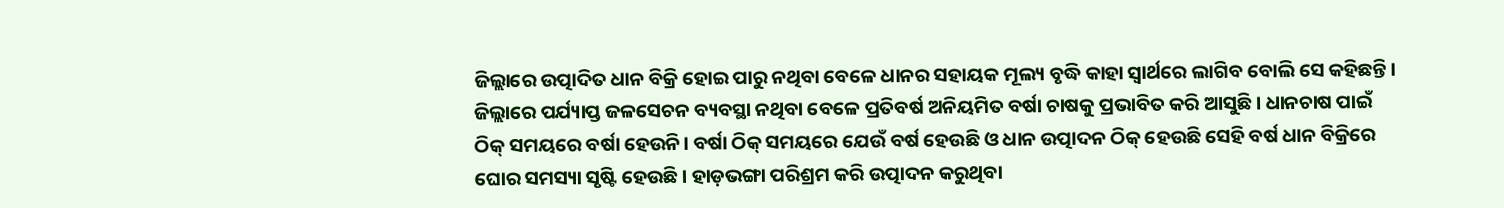ଜିଲ୍ଲାରେ ଉତ୍ପାଦିତ ଧାନ ବିକ୍ରି ହୋଇ ପାରୁ ନଥିବା ବେଳେ ଧାନର ସହାୟକ ମୂଲ୍ୟ ବୃଦ୍ଧି କାହା ସ୍ବାର୍ଥରେ ଲାଗିବ ବୋଲି ସେ କହିଛନ୍ତି। ଜିଲ୍ଲାରେ ପର୍ଯ୍ୟାପ୍ତ ଜଳସେଚନ ବ୍ୟବସ୍ଥା ନଥିବା ବେଳେ ପ୍ରତିବର୍ଷ ଅନିୟମିତ ବର୍ଷା ଚାଷକୁ ପ୍ରଭାବିତ କରି ଆସୁଛି। ଧାନଚାଷ ପାଇଁ ଠିକ୍ ସମୟରେ ବର୍ଷା ହେଉନି। ବର୍ଷା ଠିକ୍ ସମୟରେ ଯେଉଁ ବର୍ଷ ହେଉଛି ଓ ଧାନ ଉତ୍ପାଦନ ଠିକ୍ ହେଉଛି ସେହି ବର୍ଷ ଧାନ ବିକ୍ରିରେ ଘୋର ସମସ୍ୟା ସୃଷ୍ଟି ହେଉଛି। ହାଡ଼ଭଙ୍ଗା ପରିଶ୍ରମ କରି ଉତ୍ପାଦନ କରୁଥିବା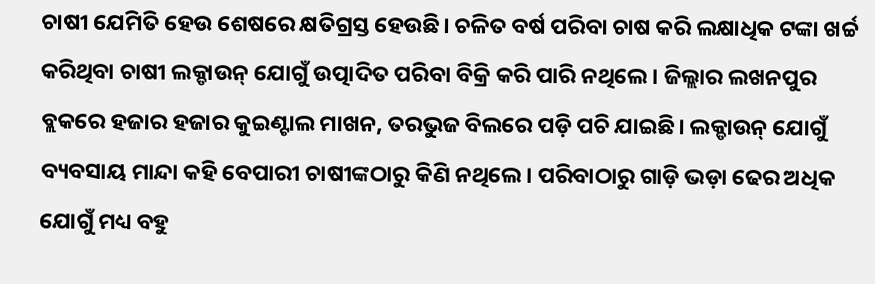ଚାଷୀ ଯେମିତି ହେଉ ଶେଷରେ କ୍ଷତିଗ୍ରସ୍ତ ହେଉଛି। ଚଳିତ ବର୍ଷ ପରିବା ଚାଷ କରି ଲକ୍ଷାଧିକ ଟଙ୍କା ଖର୍ଚ୍ଚ କରିଥିବା ଚାଷୀ ଲକ୍ଡାଉନ୍ ଯୋଗୁଁ ଉତ୍ପାଦିତ ପରିବା ବିକ୍ରି କରି ପାରି ନଥିଲେ। ଜିଲ୍ଲାର ଲଖନପୁର ବ୍ଲକରେ ହଜାର ହଜାର କୁଇଣ୍ଟାଲ ମାଖନ, ତରଭୁଜ ବିଲରେ ପଡ଼ି ପଚି ଯାଇଛି। ଲକ୍ଡାଉନ୍ ଯୋଗୁଁ ବ୍ୟବସାୟ ମାନ୍ଦା କହି ବେପାରୀ ଚାଷୀଙ୍କଠାରୁ କିଣି ନଥିଲେ। ପରିବାଠାରୁ ଗାଡ଼ି ଭଡ଼ା ଢେର ଅଧିକ ଯୋଗୁଁ ମଧ୍ୟ ବହୁ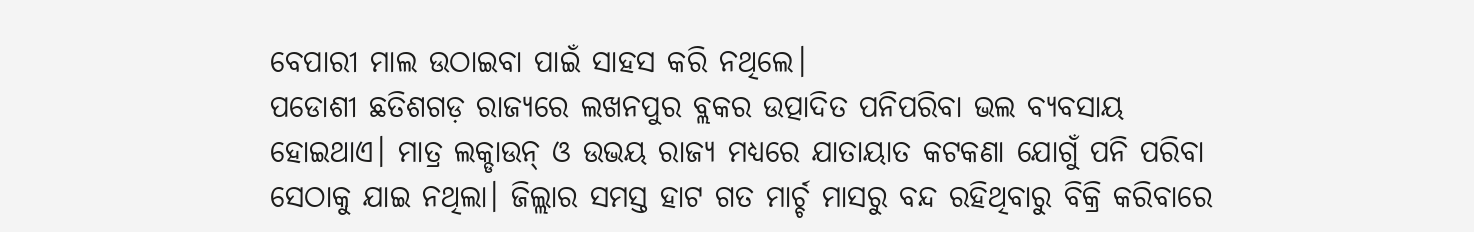ବେପାରୀ ମାଲ ଉଠାଇବା ପାଇଁ ସାହସ କରି ନଥିଲେ।
ପଡୋଶୀ ଛତିଶଗଡ଼ ରାଜ୍ୟରେ ଲଖନପୁର ବ୍ଲକର ଉତ୍ପାଦିତ ପନିପରିବା ଭଲ ବ୍ୟବସାୟ ହୋଇଥାଏ। ମାତ୍ର ଲକ୍ଡାଉନ୍ ଓ ଉଭୟ ରାଜ୍ୟ ମଧ୍ୟରେ ଯାତାୟାତ କଟକଣା ଯୋଗୁଁ ପନି ପରିବା ସେଠାକୁ ଯାଇ ନଥିଲା। ଜିଲ୍ଲାର ସମସ୍ତ ହାଟ ଗତ ମାର୍ଚ୍ଚ ମାସରୁ ବନ୍ଦ ରହିଥିବାରୁ ବିକ୍ରି କରିବାରେ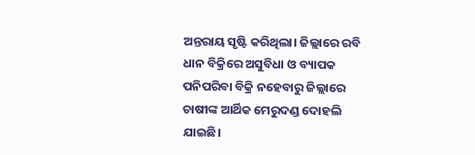ଅନ୍ତରାୟ ସୃଷ୍ଟି କରିଥିଲା। ଜିଲ୍ଲାରେ ରବି ଧାନ ବିକ୍ରିରେ ଅସୁବିଧା ଓ ବ୍ୟାପକ ପନିପରିବା ବିକ୍ରି ନହେବାରୁ ଜିଲ୍ଲାରେ ଚାଷୀଙ୍କ ଆର୍ଥିକ ମେରୁଦଣ୍ଡ ଦୋହଲି ଯାଇଛି।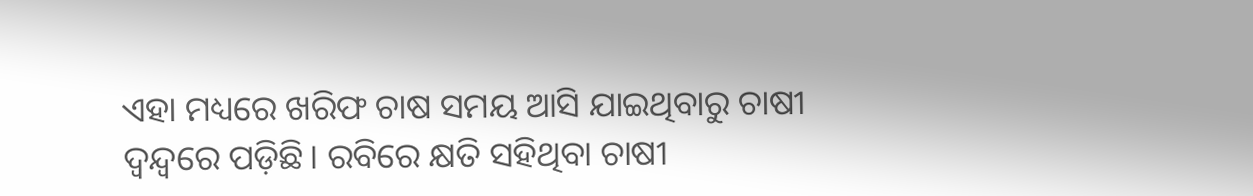ଏହା ମଧ୍ୟରେ ଖରିଫ ଚାଷ ସମୟ ଆସି ଯାଇଥିବାରୁ ଚାଷୀ ଦ୍ବନ୍ଦ୍ବରେ ପଡ଼ିଛି। ରବିରେ କ୍ଷତି ସହିଥିବା ଚାଷୀ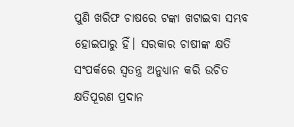ପୁଣି ଖରିଫ ଚାଷରେ ଟଙ୍କା ଖଟାଇବା ସମ୍ଭବ ହୋଇପାରୁ ହିଁ। ସରକାର ଚାଷୀଙ୍କ କ୍ଷତି ସଂପର୍କରେ ସ୍ବତନ୍ତ୍ର ଅନୁଧ୍ୟାନ କରି ଉଚିତ କ୍ଷତିପୂରଣ ପ୍ରଦାନ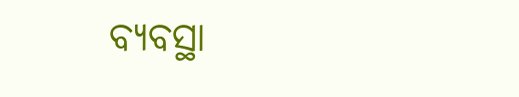ବ୍ୟବସ୍ଥା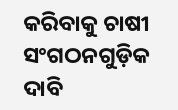କରିବାକୁ ଚାଷୀ ସଂଗଠନଗୁଡ଼ିକ ଦାବି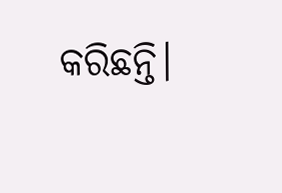କରିଛନ୍ତି।